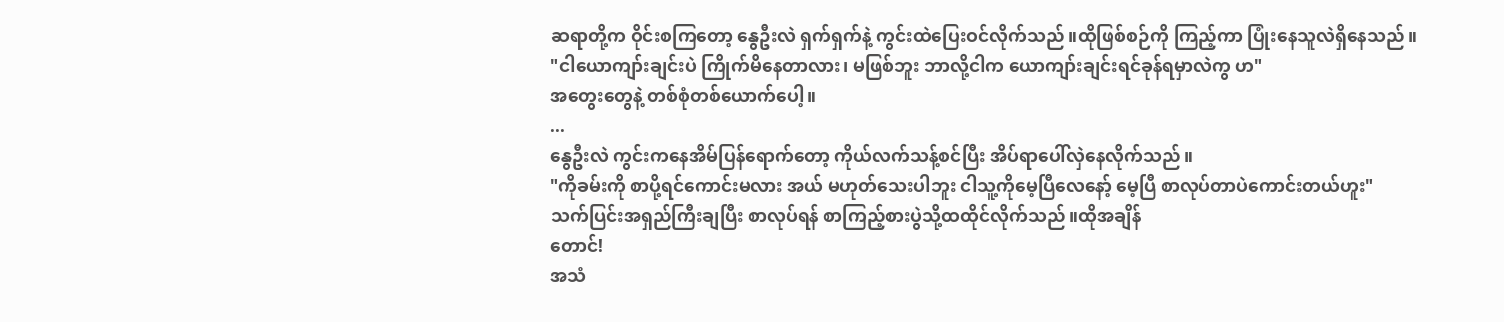ဆရာတို့က ဝိုင်းစကြတော့ နွေဦးလဲ ရှက်ရှက်နဲ့ ကွင်းထဲပြေးဝင်လိုက်သည်။ထိုဖြစ်စဉ်ကို ကြည့်ကာ ပြုံးနေသူလဲရှိနေသည်။
"ငါယောကျာ်းချင်းပဲ ကြိုက်မိနေတာလား၊ မဖြစ်ဘူး ဘာလို့ငါက ယောကျာ်းချင်းရင်ခုန်ရမှာလဲကွ ဟ"
အတွေးတွေနဲ့ တစ်စုံတစ်ယောက်ပေါ့။
...
နွေဦးလဲ ကွင်းကနေအိမ်ပြန်ရောက်တော့ ကိုယ်လက်သန့်စင်ပြီး အိပ်ရာပေါ်လှဲနေလိုက်သည်။
"ကိုခမ်းကို စာပို့ရင်ကောင်းမလား အယ် မဟုတ်သေးပါဘူး ငါသူ့ကိုမေ့ပြီလေနော့် မေ့ပြီ စာလုပ်တာပဲကောင်းတယ်ဟူး"
သက်ပြင်းအရှည်ကြီးချပြီး စာလုပ်ရန် စာကြည့်စားပွဲသို့ထထိုင်လိုက်သည်။ထိုအချိန်
တောင်!
အသံ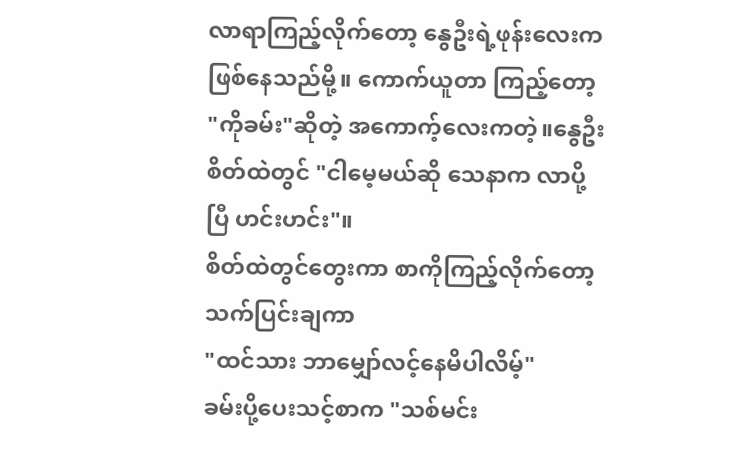လာရာကြည့်လိုက်တော့ နွေဦးရဲ့ဖုန်းလေးက ဖြစ်နေသည်မို့။ ကောက်ယူတာ ကြည့်တော့ "ကိုခမ်း"ဆိုတဲ့ အကောက့်လေးကတဲ့။နွေဦးစိတ်ထဲတွင် "ငါမေ့မယ်ဆို သေနာက လာပို့ပြီ ဟင်းဟင်း"။
စိတ်ထဲတွင်တွေးကာ စာကိုကြည့်လိုက်တော့ သက်ပြင်းချကာ
"ထင်သား ဘာမျှော်လင့်နေမိပါလိမ့်"
ခမ်းပို့ပေးသင့်စာက "သစ်မင်း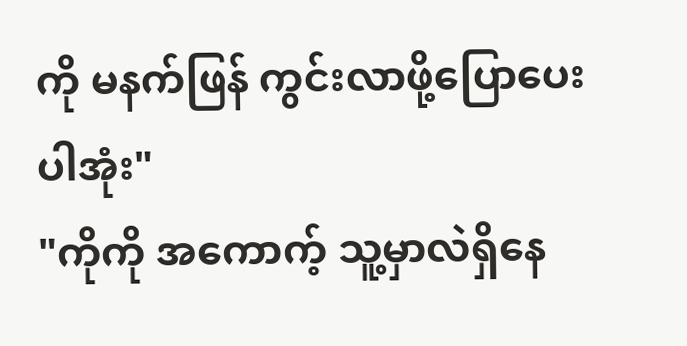ကို မနက်ဖြန် ကွင်းလာဖို့ပြောပေးပါအုံး"
"ကိုကို အကောက့် သူ့မှာလဲရှိနေ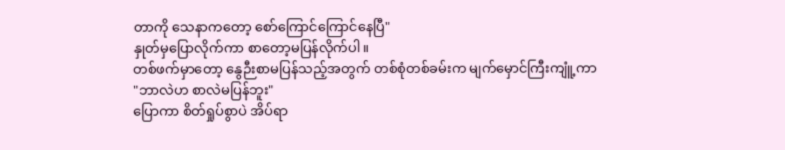တာကို သေနာကတော့ စော်ကြောင်ကြောင်နေပြီ"
နှုတ်မှပြောလိုက်ကာ စာတော့မပြန်လိုက်ပါ။
တစ်ဖက်မှာတော့ နွေဉီးစာမပြန်သည့်အတွက် တစ်စုံတစ်ခမ်းက မျက်မှောင်ကြီးကျူံ့ကာ
"ဘာလဲဟ စာလဲမပြန်ဘူး"
ပြောကာ စိတ်ရှုပ်စွာပဲ အိပ်ရာ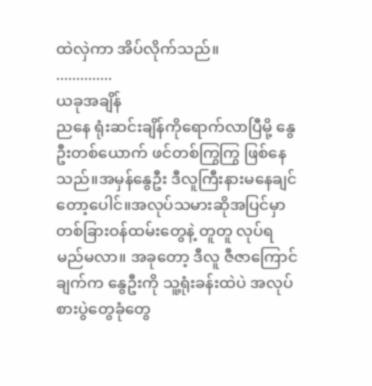ထဲလှဲကာ အိပ်လိုက်သည်။
..............
ယခုအချိန်
ညနေ ရုံးဆင်းချိန်ကိုရောက်လာပြီမို့ နွေဦးတစ်ယောက် ဖင်တစ်ကြွကြွ ဖြစ်နေသည်။အမှန်နွေဦး ဒီလူကြီးနားမနေချင်တော့ပေါင်။အလုပ်သမားဆိုအပြင်မှာ တစ်ခြားဝန်ထမ်းတွေနဲ့ တူတူ လုပ်ရမည်မလာ။ အခုတော့ ဒီလူ ဇီဇာကြောင်ချက်က နွေဦးကို သူ့ရုံးခန်းထဲပဲ အလုပ်စားပွဲတွေခုံတွေ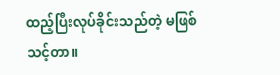ထည့်ပြီးလုပ်ခိုင်းသည်တဲ့ မဖြစ်သင့်တာ။